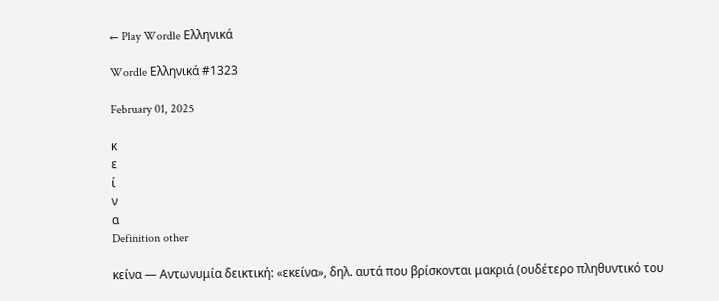← Play Wordle Ελληνικά

Wordle Ελληνικά #1323

February 01, 2025

κ
ε
ί
ν
α
Definition other

κείνα — Αντωνυμία δεικτική: «εκείνα», δηλ. αυτά που βρίσκονται μακριά (ουδέτερο πληθυντικό του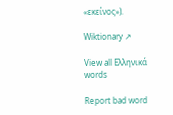«εκείνος»).

Wiktionary ↗

View all Ελληνικά words

Report bad word